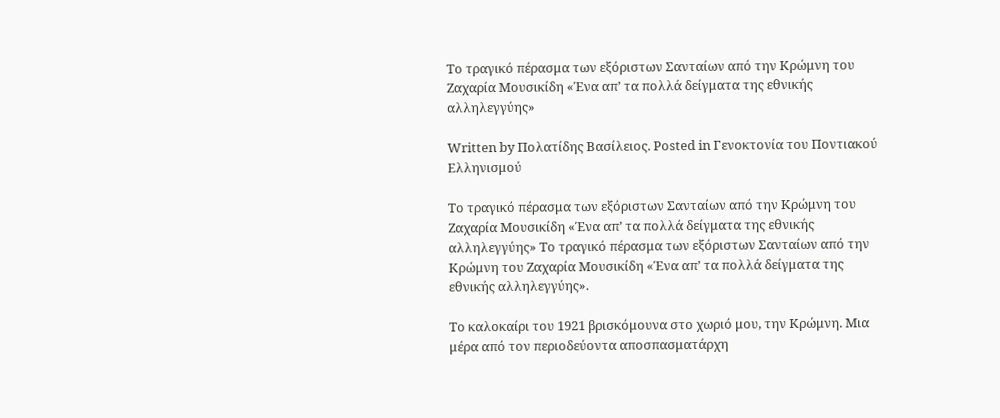Το τραγικό πέρασμα των εξόριστων Σανταίων από την Κρώμνη του Ζαχαρία Μουσικίδη «Ένα απ’ τα πολλά δείγματα της εθνικής αλληλεγγύης»

Written by Πολατίδης Βασίλειος. Posted in Γενοκτονία του Ποντιακού Ελληνισμού

Το τραγικό πέρασμα των εξόριστων Σανταίων από την Κρώμνη του Ζαχαρία Μουσικίδη «Ένα απ’ τα πολλά δείγματα της εθνικής αλληλεγγύης» Το τραγικό πέρασμα των εξόριστων Σανταίων από την Κρώμνη του Ζαχαρία Μουσικίδη «Ένα απ’ τα πολλά δείγματα της εθνικής αλληλεγγύης».

Το καλοκαίρι του 1921 βρισκόμουνα στο χωριό μου, την Κρώμνη. Μια μέρα από τον περιοδεύοντα αποσπασματάρχη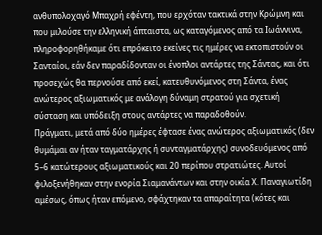ανθυπολοχαγό Μπαχρή εφέντη, που ερχόταν τακτικά στην Κρώμνη και που μιλούσε την ελληνική άπταιστα, ως καταγόμενος από τα Ιωάννινα, πληροφορηθήκαμε ότι επρόκειτο εκείνες τις ημέρες να εκτοπιστούν οι Σανταίοι, εάν δεν παραδίδονταν οι ένοπλοι αντάρτες της Σάντας, και ότι προσεχώς θα περνούσε από εκεί, κατευθυνόμενος στη Σάντα, ένας ανώτερος αξιωματικός με ανάλογη δύναμη στρατού για σχετική σύσταση και υπόδειξη στους αντάρτες να παραδοθούν.
Πράγματι, μετά από δύο ημέρες έφτασε ένας ανώτερος αξιωματικός (δεν θυμάμαι αν ήταν ταγματάρχης ή συνταγματάρχης) συνοδευόμενος από 5–6 κατώτερους αξιωματικούς και 20 περίπου στρατιώτες. Αυτοί φιλοξενήθηκαν στην ενορία Σιαμανάντων και στην οικία Χ. Παναγιωτίδη αμέσως, όπως ήταν επόμενο, σφάχτηκαν τα απαραίτητα (κότες και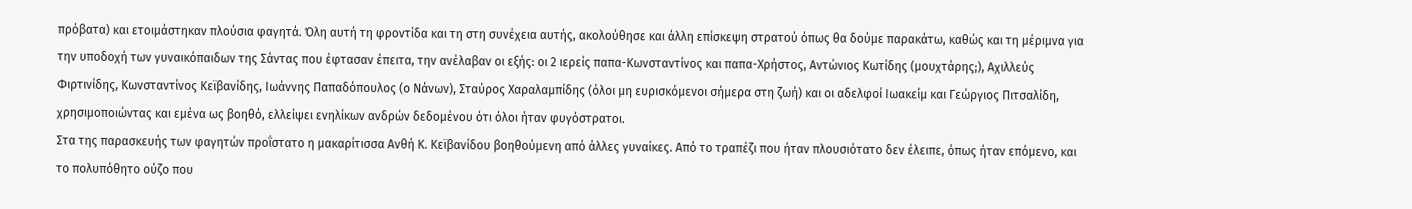πρόβατα) και ετοιμάστηκαν πλούσια φαγητά. Όλη αυτή τη φροντίδα και τη στη συνέχεια αυτής, ακολούθησε και άλλη επίσκεψη στρατού όπως θα δούμε παρακάτω, καθώς και τη μέριμνα για την υποδοχή των γυναικόπαιδων της Σάντας που έφτασαν έπειτα, την ανέλαβαν οι εξής: οι 2 ιερείς παπα-Κωνσταντίνος και παπα-Χρήστος, Αντώνιος Κωτίδης (μουχτάρης;), Αχιλλεύς Φιρτινίδης, Κωνσταντίνος Κεϊβανίδης, Ιωάννης Παπαδόπουλος (ο Νάνων), Σταύρος Χαραλαμπίδης (όλοι μη ευρισκόμενοι σήμερα στη ζωή) και οι αδελφοί Ιωακείμ και Γεώργιος Πιτσαλίδη, χρησιμοποιώντας και εμένα ως βοηθό, ελλείψει ενηλίκων ανδρών δεδομένου ότι όλοι ήταν φυγόστρατοι.
Στα της παρασκευής των φαγητών προΐστατο η μακαρίτισσα Ανθή Κ. Κεϊβανίδου βοηθούμενη από άλλες γυναίκες. Από το τραπέζι που ήταν πλουσιότατο δεν έλειπε, όπως ήταν επόμενο, και το πολυπόθητο ούζο που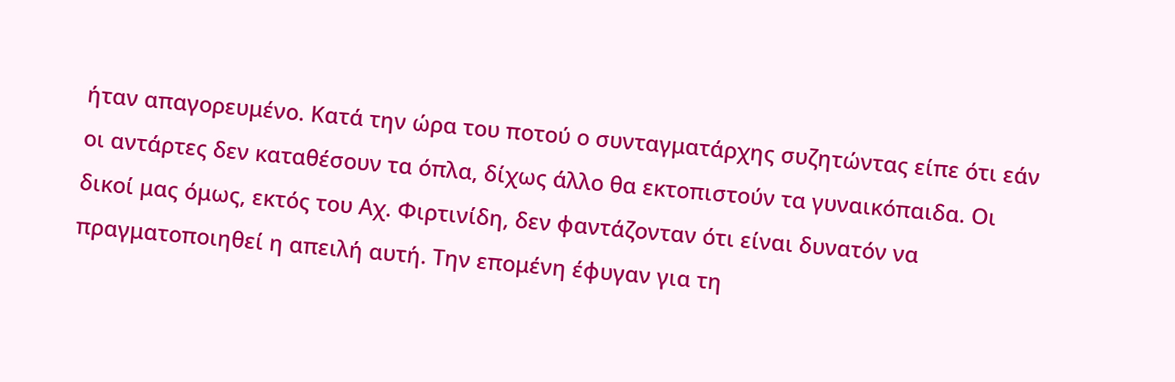ήταν απαγορευμένο. Κατά την ώρα του ποτού ο συνταγματάρχης συζητώντας είπε ότι εάν οι αντάρτες δεν καταθέσουν τα όπλα, δίχως άλλο θα εκτοπιστούν τα γυναικόπαιδα. Οι δικοί μας όμως, εκτός του Αχ. Φιρτινίδη, δεν φαντάζονταν ότι είναι δυνατόν να πραγματοποιηθεί η απειλή αυτή. Την επομένη έφυγαν για τη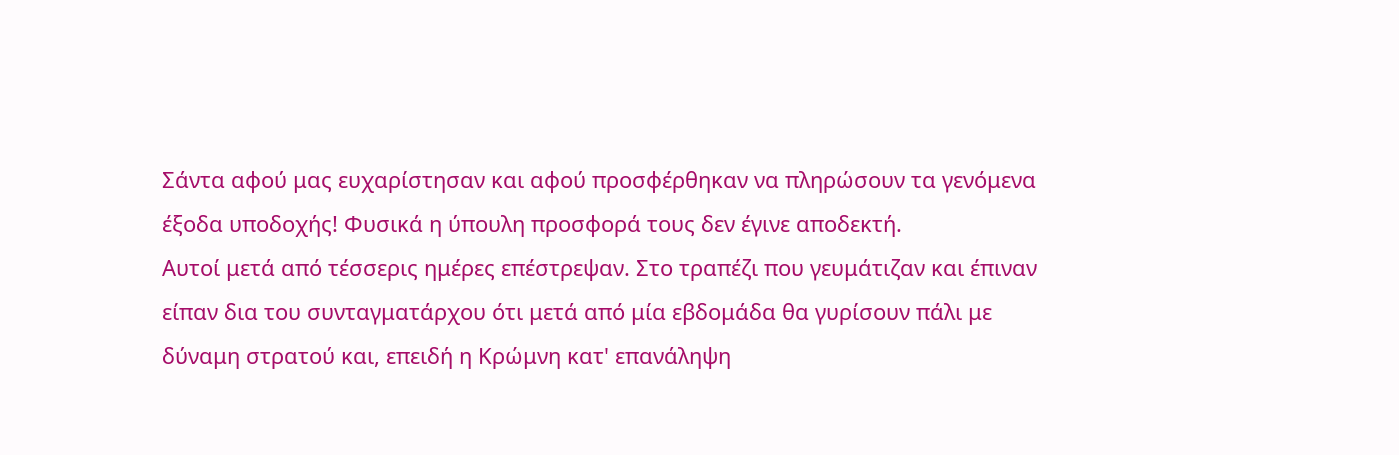Σάντα αφού μας ευχαρίστησαν και αφού προσφέρθηκαν να πληρώσουν τα γενόμενα έξοδα υποδοχής! Φυσικά η ύπουλη προσφορά τους δεν έγινε αποδεκτή.
Αυτοί μετά από τέσσερις ημέρες επέστρεψαν. Στο τραπέζι που γευμάτιζαν και έπιναν είπαν δια του συνταγματάρχου ότι μετά από μία εβδομάδα θα γυρίσουν πάλι με δύναμη στρατού και, επειδή η Κρώμνη κατ' επανάληψη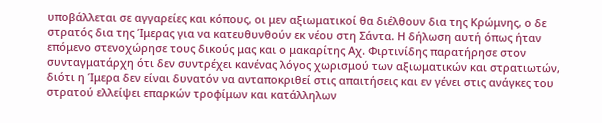υποβάλλεται σε αγγαρείες και κόπους, οι μεν αξιωματικοί θα διέλθουν δια της Κρώμνης, ο δε στρατός δια της Ίμερας για να κατευθυνθούν εκ νέου στη Σάντα. Η δήλωση αυτή όπως ήταν επόμενο στενοχώρησε τους δικούς μας και ο μακαρίτης Αχ. Φιρτινίδης παρατήρησε στον συνταγματάρχη ότι δεν συντρέχει κανένας λόγος χωρισμού των αξιωματικών και στρατιωτών, διότι η Ίμερα δεν είναι δυνατόν να ανταποκριθεί στις απαιτήσεις και εν γένει στις ανάγκες του στρατού ελλείψει επαρκών τροφίμων και κατάλληλων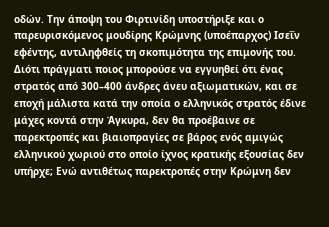οδών. Την άποψη του Φιρτινίδη υποστήριξε και ο παρευρισκόμενος μουδίρης Κρώμνης (υποέπαρχος) Ισεΐν εφέντης, αντιληφθείς τη σκοπιμότητα της επιμονής του. Διότι πράγματι ποιος μπορούσε να εγγυηθεί ότι ένας στρατός από 300–400 άνδρες άνευ αξιωματικών, και σε εποχή μάλιστα κατά την οποία ο ελληνικός στρατός έδινε μάχες κοντά στην Άγκυρα, δεν θα προέβαινε σε παρεκτροπές και βιαιοπραγίες σε βάρος ενός αμιγώς ελληνικού χωριού στο οποίο ίχνος κρατικής εξουσίας δεν υπήρχε; Ενώ αντιθέτως παρεκτροπές στην Κρώμνη δεν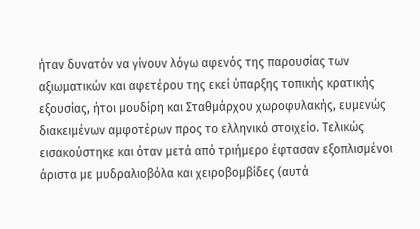ήταν δυνατόν να γίνουν λόγω αφενός της παρουσίας των αξιωματικών και αφετέρου της εκεί ύπαρξης τοπικής κρατικής εξουσίας, ήτοι μουδίρη και Σταθμάρχου χωροφυλακής, ευμενώς διακειμένων αμφοτέρων προς το ελληνικό στοιχείο. Τελικώς εισακούστηκε και όταν μετά από τριήμερο έφτασαν εξοπλισμένοι άριστα με μυδραλιοβόλα και χειροβομβίδες (αυτά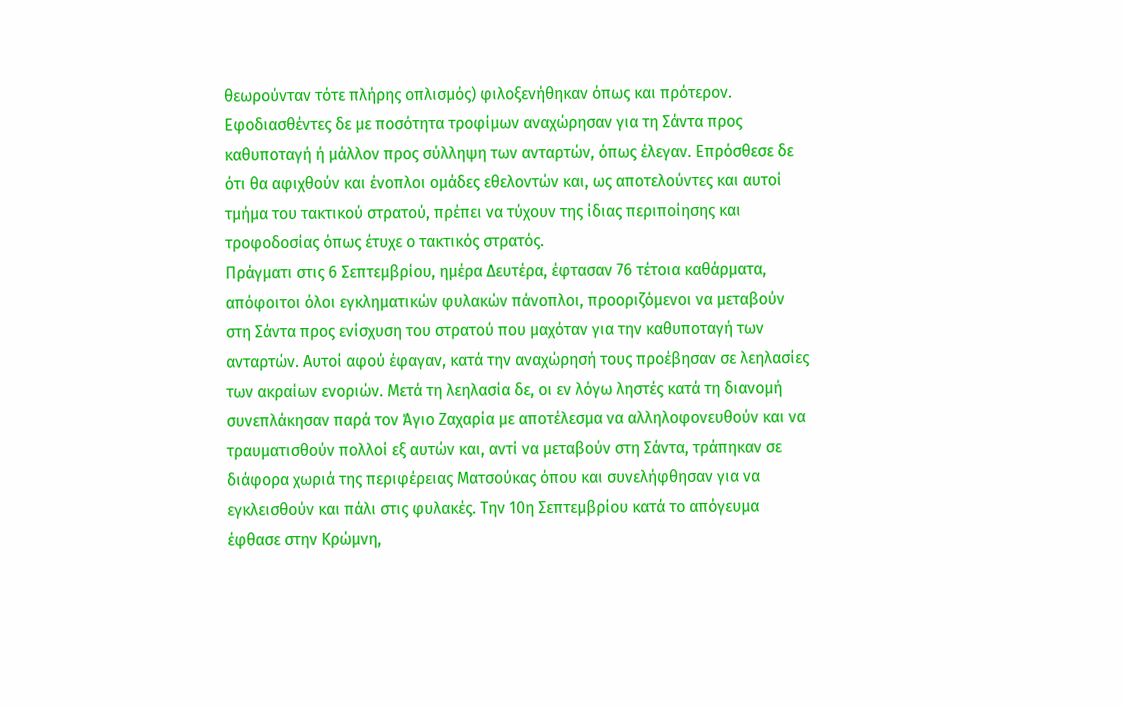θεωρούνταν τότε πλήρης οπλισμός) φιλοξενήθηκαν όπως και πρότερον. Εφοδιασθέντες δε με ποσότητα τροφίμων αναχώρησαν για τη Σάντα προς καθυποταγή ή μάλλον προς σύλληψη των ανταρτών, όπως έλεγαν. Επρόσθεσε δε ότι θα αφιχθούν και ένοπλοι ομάδες εθελοντών και, ως αποτελούντες και αυτοί τμήμα του τακτικού στρατού, πρέπει να τύχουν της ίδιας περιποίησης και τροφοδοσίας όπως έτυχε ο τακτικός στρατός.
Πράγματι στις 6 Σεπτεμβρίου, ημέρα Δευτέρα, έφτασαν 76 τέτοια καθάρματα, απόφοιτοι όλοι εγκληματικών φυλακών πάνοπλοι, προοριζόμενοι να μεταβούν στη Σάντα προς ενίσχυση του στρατού που μαχόταν για την καθυποταγή των ανταρτών. Αυτοί αφού έφαγαν, κατά την αναχώρησή τους προέβησαν σε λεηλασίες των ακραίων ενοριών. Μετά τη λεηλασία δε, οι εν λόγω ληστές κατά τη διανομή συνεπλάκησαν παρά τον Άγιο Ζαχαρία με αποτέλεσμα να αλληλοφονευθούν και να τραυματισθούν πολλοί εξ αυτών και, αντί να μεταβούν στη Σάντα, τράπηκαν σε διάφορα χωριά της περιφέρειας Ματσούκας όπου και συνελήφθησαν για να εγκλεισθούν και πάλι στις φυλακές. Την 10η Σεπτεμβρίου κατά το απόγευμα έφθασε στην Κρώμνη,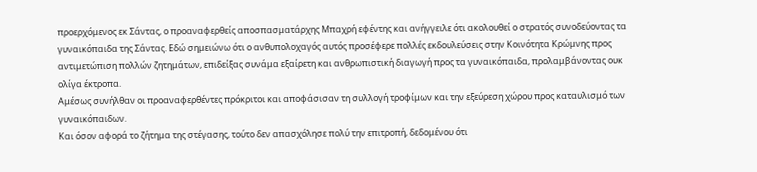προερχόμενος εκ Σάντας, ο προαναφερθείς αποσπασματάρχης Μπαχρή εφέντης και ανήγγειλε ότι ακολουθεί ο στρατός συνοδεύοντας τα γυναικόπαιδα της Σάντας. Εδώ σημειώνω ότι ο ανθυπολοχαγός αυτός προσέφερε πολλές εκδουλεύσεις στην Κοινότητα Κρώμνης προς αντιμετώπιση πολλών ζητημάτων, επιδείξας συνάμα εξαίρετη και ανθρωπιστική διαγωγή προς τα γυναικόπαιδα, προλαμβάνοντας ουκ ολίγα έκτροπα.
Αμέσως συνήλθαν οι προαναφερθέντες πρόκριτοι και αποφάσισαν τη συλλογή τροφίμων και την εξεύρεση χώρου προς καταυλισμό των γυναικόπαιδων.
Και όσον αφορά το ζήτημα της στέγασης, τούτο δεν απασχόλησε πολύ την επιτροπή, δεδομένου ότι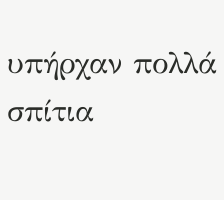υπήρχαν πολλά σπίτια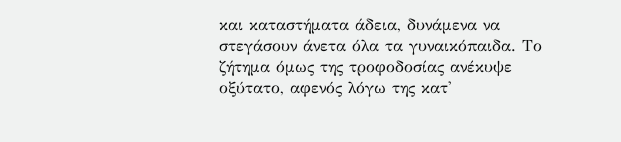και καταστήματα άδεια, δυνάμενα να στεγάσουν άνετα όλα τα γυναικόπαιδα. Το ζήτημα όμως της τροφοδοσίας ανέκυψε οξύτατο, αφενός λόγω της κατ'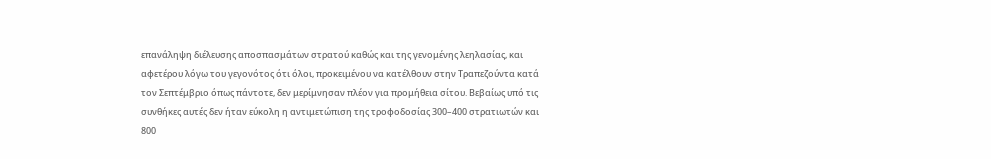επανάληψη διέλευσης αποσπασμάτων στρατού καθώς και της γενομένης λεηλασίας, και αφετέρου λόγω του γεγονότος ότι όλοι, προκειμένου να κατέλθουν στην Τραπεζούντα κατά τον Σεπτέμβριο όπως πάντοτε, δεν μερίμνησαν πλέον για προμήθεια σίτου. Βεβαίως υπό τις συνθήκες αυτές δεν ήταν εύκολη η αντιμετώπιση της τροφοδοσίας 300–400 στρατιωτών και 800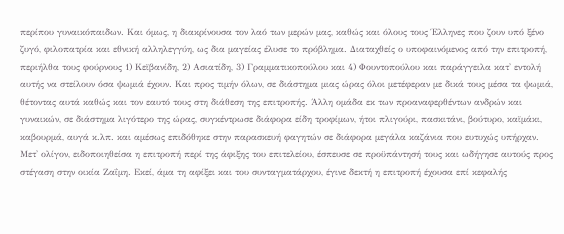περίπου γυναικόπαιδων. Και όμως, η διακρίνουσα τον λαό των μερών μας, καθώς και όλους τους Έλληνες που ζουν υπό ξένο ζυγό, φιλοπατρία και εθνική αλληλεγγύη, ως δια μαγείας έλυσε το πρόβλημα. Διαταχθείς ο υποφαινόμενος από την επιτροπή, περιήλθα τους φούρνους 1) Κεϊβανίδη, 2) Ασιατίδη, 3) Γραμματικοπούλου και 4) Φουντοπούλου και παράγγειλα κατ' εντολή αυτής να στείλουν όσα ψωμιά έχουν. Και προς τιμήν όλων, σε διάστημα μιας ώρας όλοι μετέφεραν με δικά τους μέσα τα ψωμιά, θέτοντας αυτά καθώς και τον εαυτό τους στη διάθεση της επιτροπής. Άλλη ομάδα εκ των προαναφερθέντων ανδρών και γυναικών, σε διάστημα λιγότερο της ώρας, συγκέντρωσε διάφορα είδη τροφίμων, ήτοι πλιγούρι, πασκιτάνι, βούτυρο, καϊμάκι, καβουρμά, αυγά κ.λπ. και αμέσως επιδόθηκε στην παρασκευή φαγητών σε διάφορα μεγάλα καζάνια που ευτυχώς υπήρχαν.
Μετ' ολίγον, ειδοποιηθείσα η επιτροπή περί της άφιξης του επιτελείου, έσπευσε σε προϋπάντησή τους και ωδήγησε αυτούς προς στέγαση στην οικία Ζαΐμη. Εκεί, άμα τη αφίξει και του συνταγματάρχου, έγινε δεκτή η επιτροπή έχουσα επί κεφαλής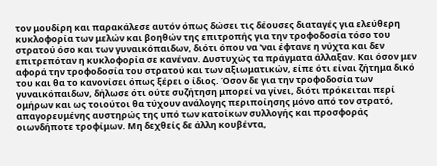τον μουδίρη και παρακάλεσε αυτόν όπως δώσει τις δέουσες διαταγές για ελεύθερη κυκλοφορία των μελών και βοηθών της επιτροπής για την τροφοδοσία τόσο του στρατού όσο και των γυναικόπαιδων, διότι όπου να 'ναι έφτανε η νύχτα και δεν επιτρεπόταν η κυκλοφορία σε κανέναν. Δυστυχώς τα πράγματα άλλαξαν. Και όσον μεν αφορά την τροφοδοσία του στρατού και των αξιωματικών, είπε ότι είναι ζήτημα δικό του και θα το κανονίσει όπως ξέρει ο ίδιος. Όσον δε για την τροφοδοσία των γυναικόπαιδων, δήλωσε ότι ούτε συζήτηση μπορεί να γίνει, διότι πρόκειται περί ομήρων και ως τοιούτοι θα τύχουν ανάλογης περιποίησης μόνο από τον στρατό, απαγορευμένης αυστηρώς της υπό των κατοίκων συλλογής και προσφοράς οιωνδήποτε τροφίμων. Μη δεχθείς δε άλλη κουβέντα,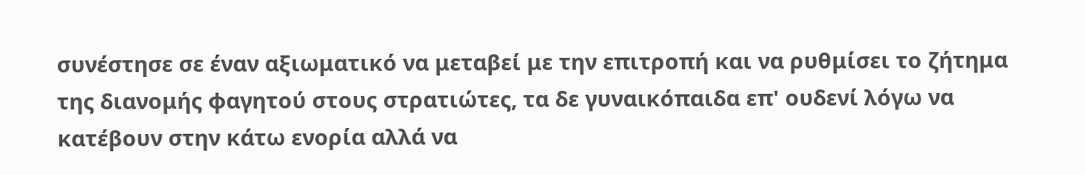συνέστησε σε έναν αξιωματικό να μεταβεί με την επιτροπή και να ρυθμίσει το ζήτημα της διανομής φαγητού στους στρατιώτες, τα δε γυναικόπαιδα επ' ουδενί λόγω να κατέβουν στην κάτω ενορία αλλά να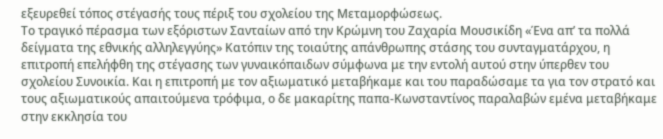εξευρεθεί τόπος στέγασής τους πέριξ του σχολείου της Μεταμορφώσεως.
Το τραγικό πέρασμα των εξόριστων Σανταίων από την Κρώμνη του Ζαχαρία Μουσικίδη «Ένα απ’ τα πολλά δείγματα της εθνικής αλληλεγγύης» Κατόπιν της τοιαύτης απάνθρωπης στάσης του συνταγματάρχου, η επιτροπή επελήφθη της στέγασης των γυναικόπαιδων σύμφωνα με την εντολή αυτού στην ύπερθεν του σχολείου Συνοικία. Και η επιτροπή με τον αξιωματικό μεταβήκαμε και του παραδώσαμε τα για τον στρατό και τους αξιωματικούς απαιτούμενα τρόφιμα, ο δε μακαρίτης παπα-Κωνσταντίνος παραλαβών εμένα μεταβήκαμε στην εκκλησία του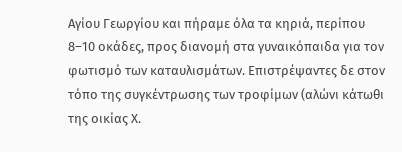Αγίου Γεωργίου και πήραμε όλα τα κηριά, περίπου 8–10 οκάδες, προς διανομή στα γυναικόπαιδα για τον φωτισμό των καταυλισμάτων. Επιστρέψαντες δε στον τόπο της συγκέντρωσης των τροφίμων (αλώνι κάτωθι της οικίας Χ.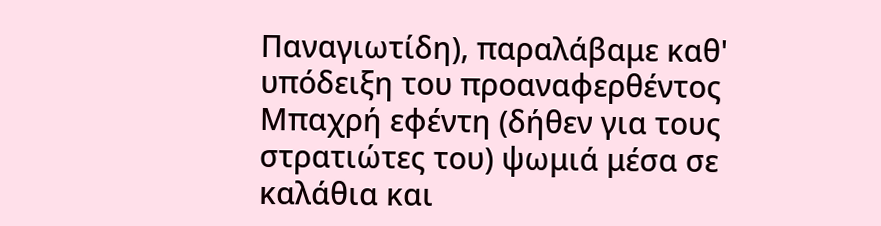Παναγιωτίδη), παραλάβαμε καθ' υπόδειξη του προαναφερθέντος Μπαχρή εφέντη (δήθεν για τους στρατιώτες του) ψωμιά μέσα σε καλάθια και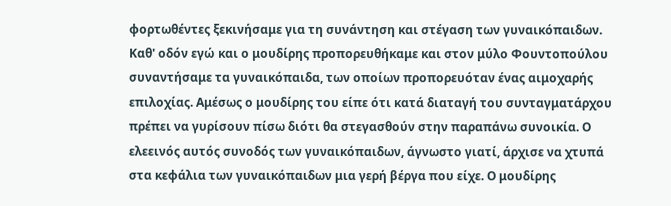φορτωθέντες ξεκινήσαμε για τη συνάντηση και στέγαση των γυναικόπαιδων. Καθ' οδόν εγώ και ο μουδίρης προπορευθήκαμε και στον μύλο Φουντοπούλου συναντήσαμε τα γυναικόπαιδα, των οποίων προπορευόταν ένας αιμοχαρής επιλοχίας. Αμέσως ο μουδίρης του είπε ότι κατά διαταγή του συνταγματάρχου πρέπει να γυρίσουν πίσω διότι θα στεγασθούν στην παραπάνω συνοικία. Ο ελεεινός αυτός συνοδός των γυναικόπαιδων, άγνωστο γιατί, άρχισε να χτυπά στα κεφάλια των γυναικόπαιδων μια γερή βέργα που είχε. Ο μουδίρης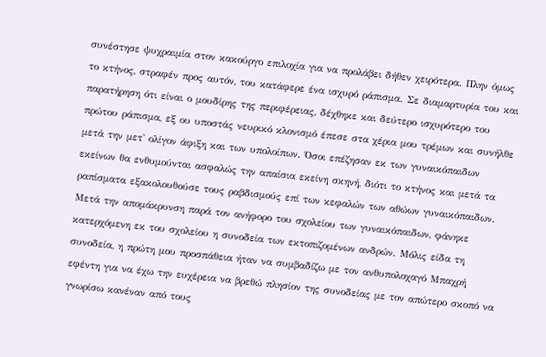συνέστησε ψυχραιμία στον κακούργο επιλοχία για να προλάβει δήθεν χειρότερα. Πλην όμως το κτήνος, στραφέν προς αυτόν, του κατάφερε ένα ισχυρό ράπισμα. Σε διαμαρτυρία του και παρατήρηση ότι είναι ο μουδίρης της περιφέρειας, δέχθηκε και δεύτερο ισχυρότερο του πρώτου ράπισμα, εξ ου υποστάς νευρικό κλονισμό έπεσε στα χέρια μου τρέμων και συνήλθε μετά την μετ' ολίγον άφιξη και των υπολοίπων. Όσοι επέζησαν εκ των γυναικόπαιδων εκείνων θα ενθυμούνται ασφαλώς την απαίσια εκείνη σκηνή, διότι το κτήνος και μετά τα ραπίσματα εξακολουθούσε τους ραβδισμούς επί των κεφαλών των αθώων γυναικόπαιδων. Μετά την απομάκρυνση παρά τον ανήφορο του σχολείου των γυναικόπαιδων, φάνηκε κατερχόμενη εκ του σχολείου η συνοδεία των εκτοπιζομένων ανδρών. Μόλις είδα τη συνοδεία, η πρώτη μου προσπάθεια ήταν να συμβαδίζω με τον ανθυπολοχαγό Μπαχρή εφέντη για να έχω την ευχέρεια να βρεθώ πλησίον της συνοδείας με τον απώτερο σκοπό να γνωρίσω κανέναν από τους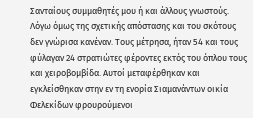Σανταίους συμμαθητές μου ή και άλλους γνωστούς. Λόγω όμως της σχετικής απόστασης και του σκότους δεν γνώρισα κανέναν. Τους μέτρησα, ήταν 54 και τους φύλαγαν 24 στρατιώτες φέροντες εκτός του όπλου τους και χειροβομβίδα. Αυτοί μεταφέρθηκαν και εγκλείσθηκαν στην εν τη ενορία Σιαμανάντων οικία Φελεκίδων φρουρούμενοι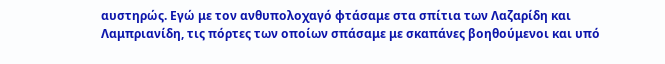αυστηρώς. Εγώ με τον ανθυπολοχαγό φτάσαμε στα σπίτια των Λαζαρίδη και Λαμπριανίδη, τις πόρτες των οποίων σπάσαμε με σκαπάνες βοηθούμενοι και υπό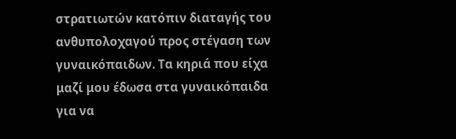στρατιωτών κατόπιν διαταγής του ανθυπολοχαγού προς στέγαση των γυναικόπαιδων. Τα κηριά που είχα μαζί μου έδωσα στα γυναικόπαιδα για να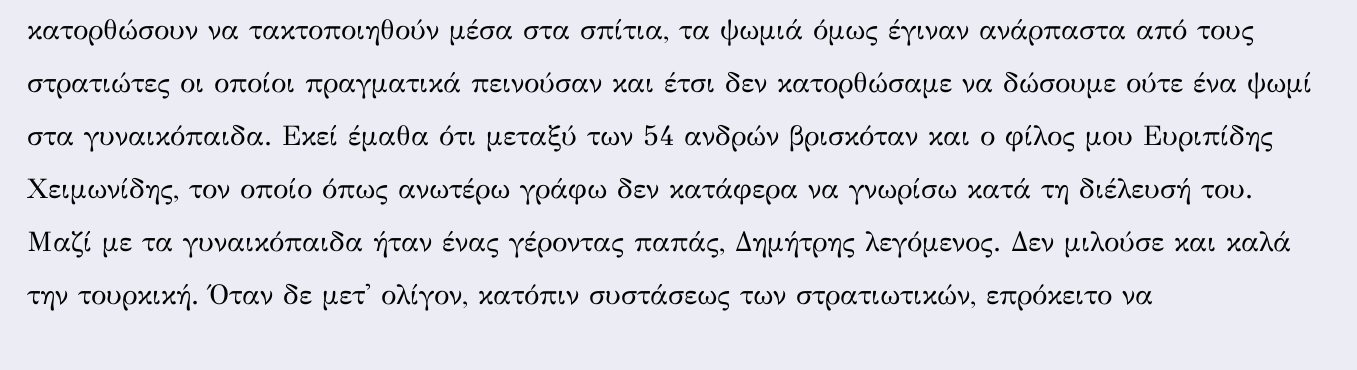κατορθώσουν να τακτοποιηθούν μέσα στα σπίτια, τα ψωμιά όμως έγιναν ανάρπαστα από τους στρατιώτες οι οποίοι πραγματικά πεινούσαν και έτσι δεν κατορθώσαμε να δώσουμε ούτε ένα ψωμί στα γυναικόπαιδα. Εκεί έμαθα ότι μεταξύ των 54 ανδρών βρισκόταν και ο φίλος μου Ευριπίδης Χειμωνίδης, τον οποίο όπως ανωτέρω γράφω δεν κατάφερα να γνωρίσω κατά τη διέλευσή του.
Μαζί με τα γυναικόπαιδα ήταν ένας γέροντας παπάς, Δημήτρης λεγόμενος. Δεν μιλούσε και καλά την τουρκική. Όταν δε μετ' ολίγον, κατόπιν συστάσεως των στρατιωτικών, επρόκειτο να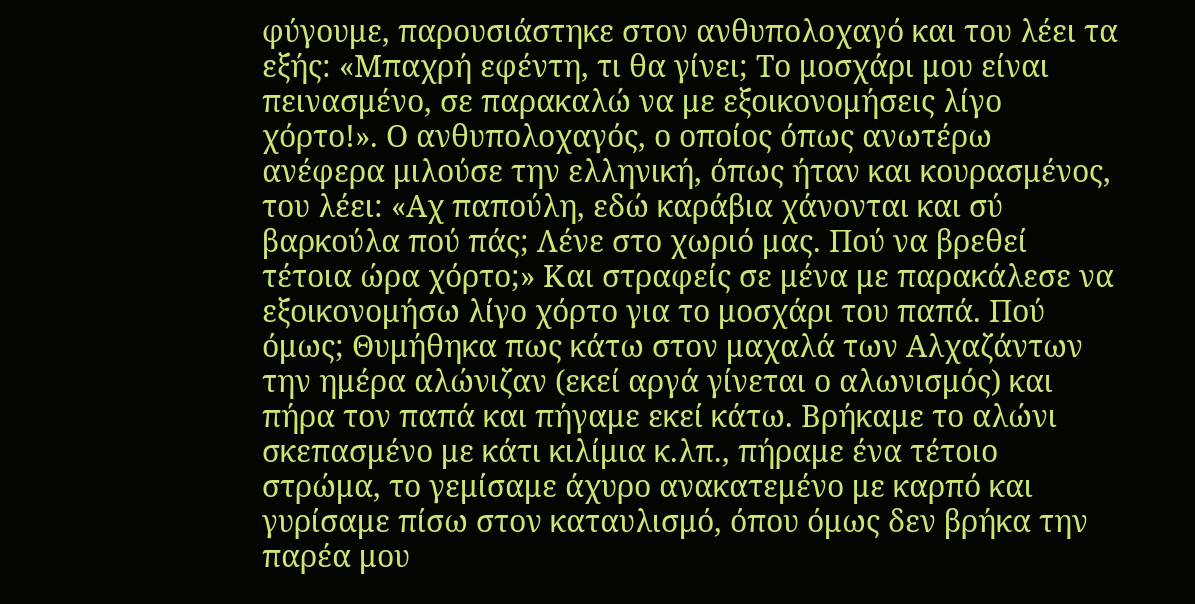φύγουμε, παρουσιάστηκε στον ανθυπολοχαγό και του λέει τα εξής: «Μπαχρή εφέντη, τι θα γίνει; Το μοσχάρι μου είναι πεινασμένο, σε παρακαλώ να με εξοικονομήσεις λίγο χόρτο!». Ο ανθυπολοχαγός, ο οποίος όπως ανωτέρω ανέφερα μιλούσε την ελληνική, όπως ήταν και κουρασμένος, του λέει: «Αχ παπούλη, εδώ καράβια χάνονται και σύ βαρκούλα πού πάς; Λένε στο χωριό μας. Πού να βρεθεί τέτοια ώρα χόρτο;» Και στραφείς σε μένα με παρακάλεσε να εξοικονομήσω λίγο χόρτο για το μοσχάρι του παπά. Πού όμως; Θυμήθηκα πως κάτω στον μαχαλά των Αλχαζάντων την ημέρα αλώνιζαν (εκεί αργά γίνεται ο αλωνισμός) και πήρα τον παπά και πήγαμε εκεί κάτω. Βρήκαμε το αλώνι σκεπασμένο με κάτι κιλίμια κ.λπ., πήραμε ένα τέτοιο στρώμα, το γεμίσαμε άχυρο ανακατεμένο με καρπό και γυρίσαμε πίσω στον καταυλισμό, όπου όμως δεν βρήκα την παρέα μου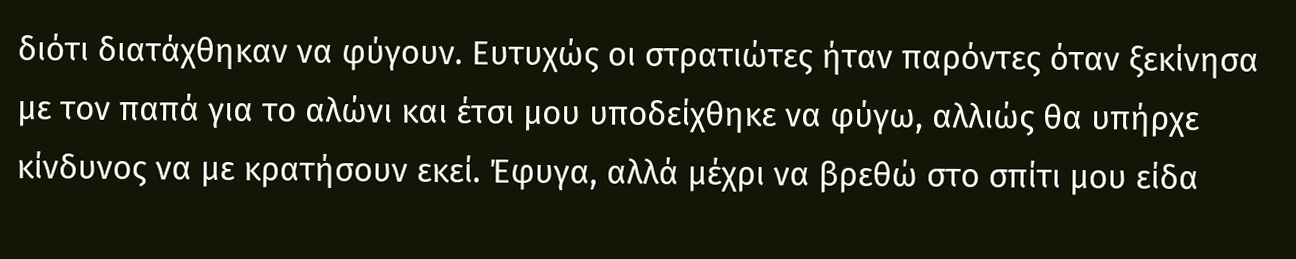διότι διατάχθηκαν να φύγουν. Ευτυχώς οι στρατιώτες ήταν παρόντες όταν ξεκίνησα με τον παπά για το αλώνι και έτσι μου υποδείχθηκε να φύγω, αλλιώς θα υπήρχε κίνδυνος να με κρατήσουν εκεί. Έφυγα, αλλά μέχρι να βρεθώ στο σπίτι μου είδα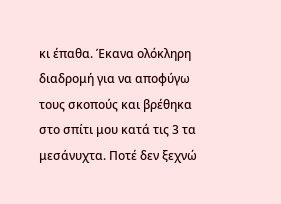κι έπαθα. Έκανα ολόκληρη διαδρομή για να αποφύγω τους σκοπούς και βρέθηκα στο σπίτι μου κατά τις 3 τα μεσάνυχτα. Ποτέ δεν ξεχνώ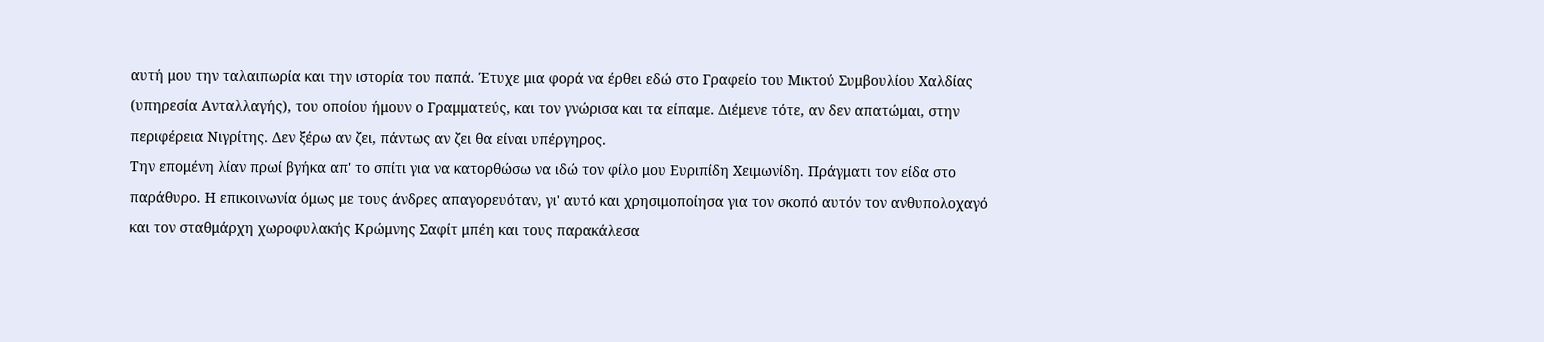αυτή μου την ταλαιπωρία και την ιστορία του παπά. Έτυχε μια φορά να έρθει εδώ στο Γραφείο του Μικτού Συμβουλίου Χαλδίας (υπηρεσία Ανταλλαγής), του οποίου ήμουν ο Γραμματεύς, και τον γνώρισα και τα είπαμε. Διέμενε τότε, αν δεν απατώμαι, στην περιφέρεια Νιγρίτης. Δεν ξέρω αν ζει, πάντως αν ζει θα είναι υπέργηρος.
Την επομένη λίαν πρωί βγήκα απ' το σπίτι για να κατορθώσω να ιδώ τον φίλο μου Ευριπίδη Χειμωνίδη. Πράγματι τον είδα στο παράθυρο. Η επικοινωνία όμως με τους άνδρες απαγορευόταν, γι' αυτό και χρησιμοποίησα για τον σκοπό αυτόν τον ανθυπολοχαγό και τον σταθμάρχη χωροφυλακής Κρώμνης Σαφίτ μπέη και τους παρακάλεσα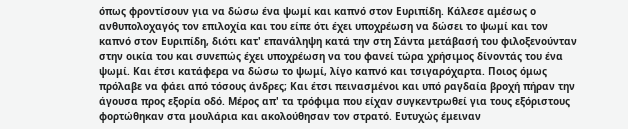όπως φροντίσουν για να δώσω ένα ψωμί και καπνό στον Ευριπίδη. Κάλεσε αμέσως ο ανθυπολοχαγός τον επιλοχία και του είπε ότι έχει υποχρέωση να δώσει το ψωμί και τον καπνό στον Ευριπίδη, διότι κατ' επανάληψη κατά την στη Σάντα μετάβασή του φιλοξενούνταν στην οικία του και συνεπώς έχει υποχρέωση να του φανεί τώρα χρήσιμος δίνοντάς του ένα ψωμί. Και έτσι κατάφερα να δώσω το ψωμί, λίγο καπνό και τσιγαρόχαρτα. Ποιος όμως πρόλαβε να φάει από τόσους άνδρες; Και έτσι πεινασμένοι και υπό ραγδαία βροχή πήραν την άγουσα προς εξορία οδό. Μέρος απ' τα τρόφιμα που είχαν συγκεντρωθεί για τους εξόριστους φορτώθηκαν στα μουλάρια και ακολούθησαν τον στρατό. Ευτυχώς έμειναν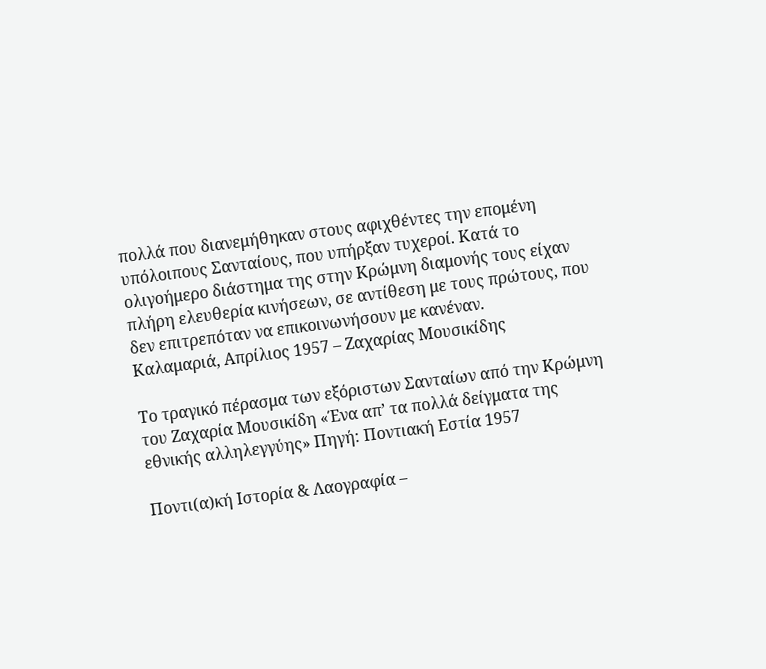πολλά που διανεμήθηκαν στους αφιχθέντες την επομένη υπόλοιπους Σανταίους, που υπήρξαν τυχεροί. Κατά το ολιγοήμερο διάστημα της στην Κρώμνη διαμονής τους είχαν πλήρη ελευθερία κινήσεων, σε αντίθεση με τους πρώτους, που δεν επιτρεπόταν να επικοινωνήσουν με κανέναν.
Καλαμαριά, Απρίλιος 1957 – Ζαχαρίας Μουσικίδης

Το τραγικό πέρασμα των εξόριστων Σανταίων από την Κρώμνη του Ζαχαρία Μουσικίδη «Ένα απ’ τα πολλά δείγματα της εθνικής αλληλεγγύης» Πηγή: Ποντιακή Εστία 1957

Ποντι(α)κή Ιστορία & Λαογραφία –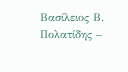Βασίλειος Β. Πολατίδης –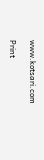www.kotsari.com

Print